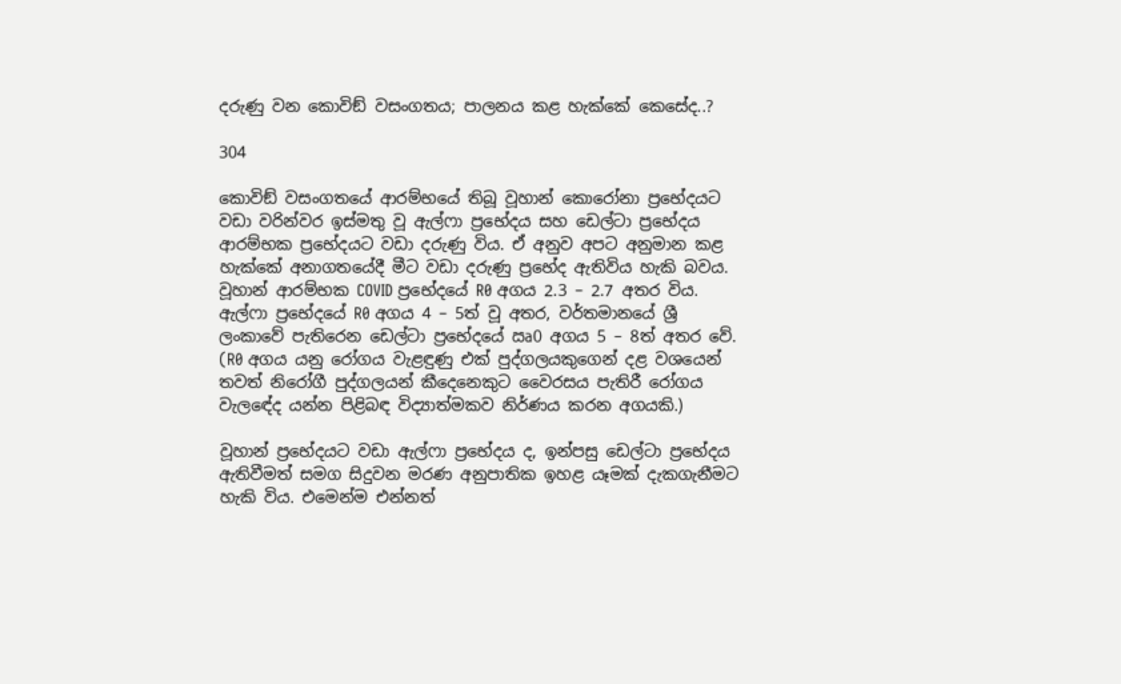දරුණු වන කොවිඞ් වසංගතය; පාලනය කළ හැක්කේ කෙසේද..?

304

කොවිඞ් වසංගතයේ ආරම්භයේ තිබූ වූහාන් කොරෝනා ප්‍රභේදයට වඩා වරින්වර ඉස්මතු වූ ඇල්ෆා ප්‍රභේදය සහ ඩෙල්ටා ප්‍රභේදය ආරම්භක ප්‍රභේදයට වඩා දරුණු විය. ඒ අනුව අපට අනුමාන කළ හැක්කේ අනාගතයේදී මීට වඩා දරුණු ප්‍රභේද ඇතිවිය හැකි බවය. වූහාන් ආරම්භක COVID ප්‍රභේදයේ R0 අගය 2.3 – 2.7 අතර විය. ඇල්ෆා ප්‍රභේදයේ R0 අගය 4 – 5ත් වූ අතර, වර්තමානයේ ශ්‍රී ලංකාවේ පැතිරෙන ඩෙල්ටා ප්‍රභේදයේ ඍ0 අගය 5 – 8ත් අතර වේ. (R0 අගය යනු රෝගය වැළඳුණු එක් පුද්ගලයකුගෙන් දළ වශයෙන් තවත් නිරෝගී පුද්ගලයන් කීදෙනෙකුට වෛරසය පැතිරී රෝගය වැලඳේද යන්න පිළිබඳ විද්‍යාත්මකව නිර්ණය කරන අගයකි.)

වූහාන් ප්‍රභේදයට වඩා ඇල්ෆා ප්‍රභේදය ද, ඉන්පසු ඩෙල්ටා ප්‍රභේදය ඇතිවීමත් සමග සිදුවන මරණ අනුපාතික ඉහළ යෑමක් දැකගැනීමට හැකි විය. එමෙන්ම එන්නත්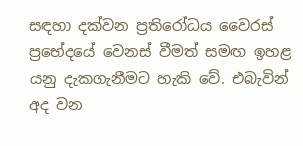සඳහා දක්වන ප්‍රතිරෝධය වෛරස් ප්‍රභේදයේ වෙනස් වීමත් සමඟ ඉහළ යනු දැකගැනීමට හැකි වේ. එබැවින් අද වන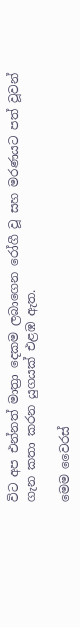විට අප එන්නත් මාත්‍රා දෙකම ලබාගෙන රෝගී වූ සහ මරණයට පත් වූවන් ගැන කතා කරන යුගයක් එළඹ ඇත.

මෙම වෛරස්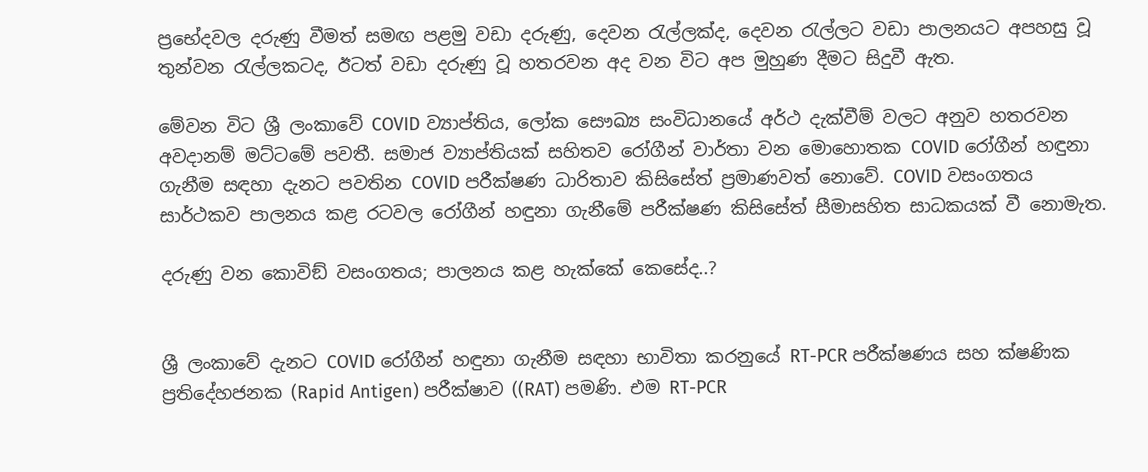ප්‍රභේදවල දරුණු වීමත් සමඟ පළමු වඩා දරුණු, දෙවන රැල්ලක්ද, දෙවන රැල්ලට වඩා පාලනයට අපහසු වූ තුන්වන රැල්ලකටද, ඊටත් වඩා දරුණු වූ හතරවන අද වන විට අප මුහුණ දීමට සිදුවී ඇත.

මේවන විට ශ්‍රී ලංකාවේ COVID ව්‍යාප්තිය, ලෝක සෞඛ්‍ය සංවිධානයේ අර්ථ දැක්වීම් වලට අනුව හතරවන අවදානම් මට්ටමේ පවතී. සමාජ ව්‍යාප්තියක් සහිතව රෝගීන් වාර්තා වන මොහොතක COVID රෝගීන් හඳුනා ගැනීම සඳහා දැනට පවතින COVID පරීක්ෂණ ධාරිතාව කිසිසේත් ප්‍රමාණවත් නොවේ. COVID වසංගතය සාර්ථකව පාලනය කළ රටවල රෝගීන් හඳුනා ගැනීමේ පරීක්ෂණ කිසිසේත් සීමාසහිත සාධකයක් වී නොමැත.

දරුණු වන කොවිඞ් වසංගතය; පාලනය කළ හැක්කේ කෙසේද..?


ශ්‍රී ලංකාවේ දැනට COVID රෝගීන් හඳුනා ගැනීම සඳහා භාවිතා කරනුයේ RT-PCR පරීක්ෂණය සහ ක්ෂණික ප්‍රතිදේහජනක (Rapid Antigen) පරීක්ෂාව ((RAT) පමණි. එම RT-PCR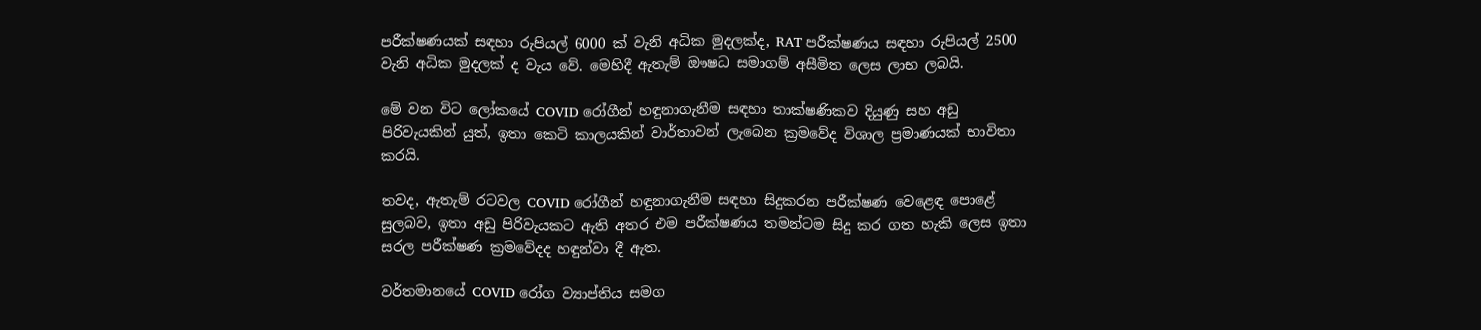පරීක්ෂණයක් සඳහා රුපියල් 6000 ක් වැනි අධික මුදලක්ද, RAT පරීක්ෂණය සඳහා රුපියල් 2500 වැනි අධික මුදලක් ද වැය වේ. මෙහිදී ඇතැම් ඖෂධ සමාගම් අසීමිත ලෙස ලාභ ලබයි.

මේ වන විට ලෝකයේ COVID රෝගීන් හඳුනාගැනීම සඳහා තාක්ෂණිකව දියුණු සහ අඩු පිරිවැයකින් යුත්, ඉතා කෙටි කාලයකින් වාර්තාවන් ලැබෙන ක්‍රමවේද විශාල ප්‍රමාණයක් භාවිතා කරයි.

තවද, ඇතැම් රටවල COVID රෝගීන් හඳුනාගැනීම සඳහා සිදුකරන පරීක්ෂණ වෙළෙඳ පොළේ සුලබව, ඉතා අඩු පිරිවැයකට ඇති අතර එම පරීක්ෂණය තමන්ටම සිදු කර ගත හැකි ලෙස ඉතා සරල පරීක්ෂණ ක්‍රමවේදද හඳුන්වා දී ඇත.

වර්තමානයේ COVID රෝග ව්‍යාප්තිය සමග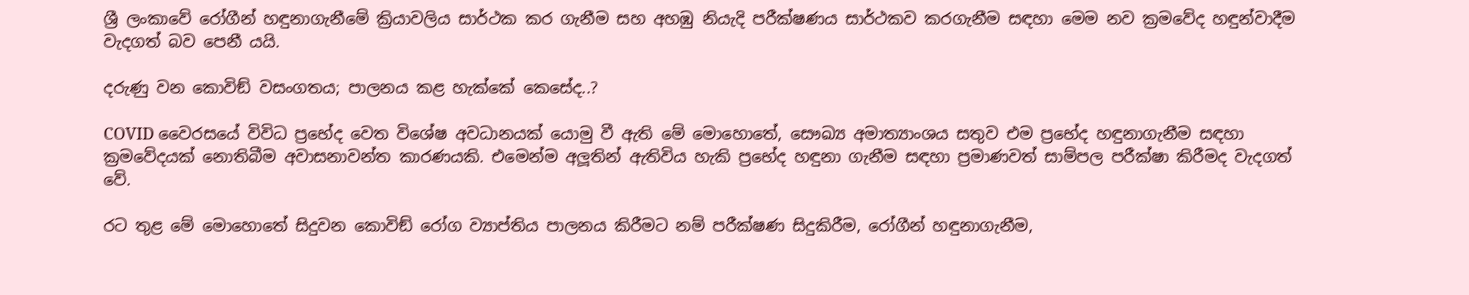ශ්‍රී ලංකාවේ රෝගීන් හඳුනාගැනීමේ ක්‍රියාවලිය සාර්ථක කර ගැනීම සහ අහඹු නියැදි පරීක්ෂණය සාර්ථකව කරගැනීම සඳහා මෙම නව ක්‍රමවේද හඳුන්වාදීම වැදගත් බව පෙනී යයි.

දරුණු වන කොවිඞ් වසංගතය; පාලනය කළ හැක්කේ කෙසේද..?

COVID වෛරසයේ විවිධ ප්‍රභේද වෙත විශේෂ අවධානයක් යොමු වී ඇති මේ මොහොතේ, සෞඛ්‍ය අමාත්‍යාංශය සතුව එම ප්‍රභේද හඳුනාගැනීම සඳහා ක්‍රමවේදයක් නොතිබීම අවාසනාවන්ත කාරණයකි. එමෙන්ම අලූතින් ඇතිවිය හැකි ප්‍රභේද හඳුනා ගැනීම සඳහා ප්‍රමාණවත් සාම්පල පරීක්ෂා කිරීමද වැදගත් වේ.

රට තුළ මේ මොහොතේ සිදුවන කොවිඞ් රෝග ව්‍යාප්තිය පාලනය කිරීමට නම් පරීක්ෂණ සිදුකිරීම, රෝගීන් හඳුනාගැනීම,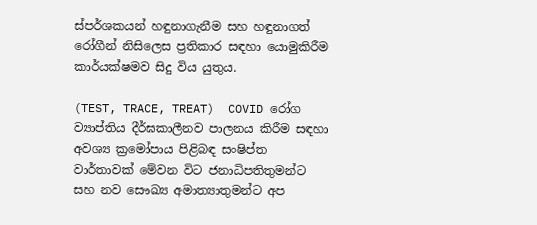ස්පර්ශකයන් හඳුනාගැනීම සහ හඳුනාගත් රෝගීන් නිසිලෙස ප්‍රතිකාර සඳහා යොමුකිරීම කාර්යක්ෂමව සිදු විය යුතුය.

(TEST, TRACE, TREAT)  COVID රෝග ව්‍යාප්තිය දීර්ඝකාලීනව පාලනය කිරීම සඳහා අවශ්‍ය ක්‍රමෝපාය පිළිබඳ සංෂිප්ත වාර්තාවක් මේවන විට ජනාධිපතිතුමන්ට සහ නව සෞඛ්‍ය අමාත්‍යාතුමන්ට අප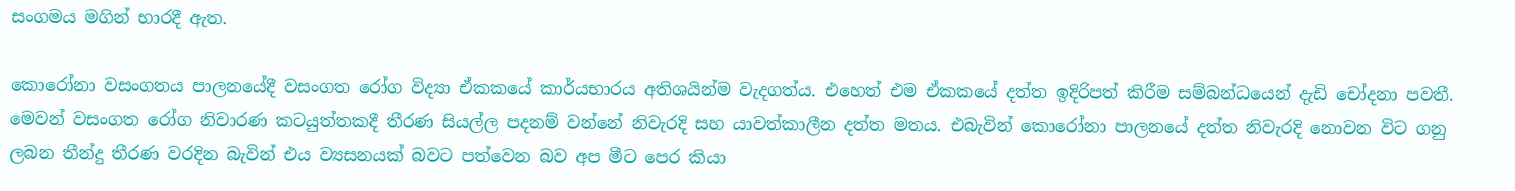සංගමය මගින් භාරදී ඇත.

කොරෝනා වසංගතය පාලනයේදී වසංගත රෝග විද්‍යා ඒකකයේ කාර්යභාරය අතිශයින්ම වැදගත්ය. එහෙත් එම ඒකකයේ දත්ත ඉදිරිපත් කිරීම සම්බන්ධයෙන් දැඩි චෝදනා පවතී. මෙවන් වසංගත රෝග නිවාරණ කටයුත්තකදී තීරණ සියල්ල පදනම් වන්නේ නිවැරදි සහ යාවත්කාලීන දත්ත මතය. එබැවින් කොරෝනා පාලනයේ දත්ත නිවැරදි නොවන විට ගනු ලබන තීන්දු තීරණ වරදින බැවින් එය ව්‍යසනයක් බවට පත්වෙන බව අප මීට පෙර කියා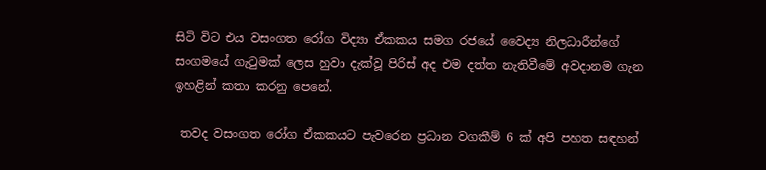සිටි විට එය වසංගත රෝග විද්‍යා ඒකකය සමග රජයේ වෛද්‍ය නිලධාරීන්ගේ සංගමයේ ගැටුමක් ලෙස හුවා දැක්වූ පිරිස් අද එම දත්ත නැතිවීමේ අවදානම ගැන ඉහළින් කතා කරනු පෙනේ.

 තවද වසංගත රෝග ඒකකයට පැවරෙන ප්‍රධාන වගකීම් 6 ක් අපි පහත සඳහන්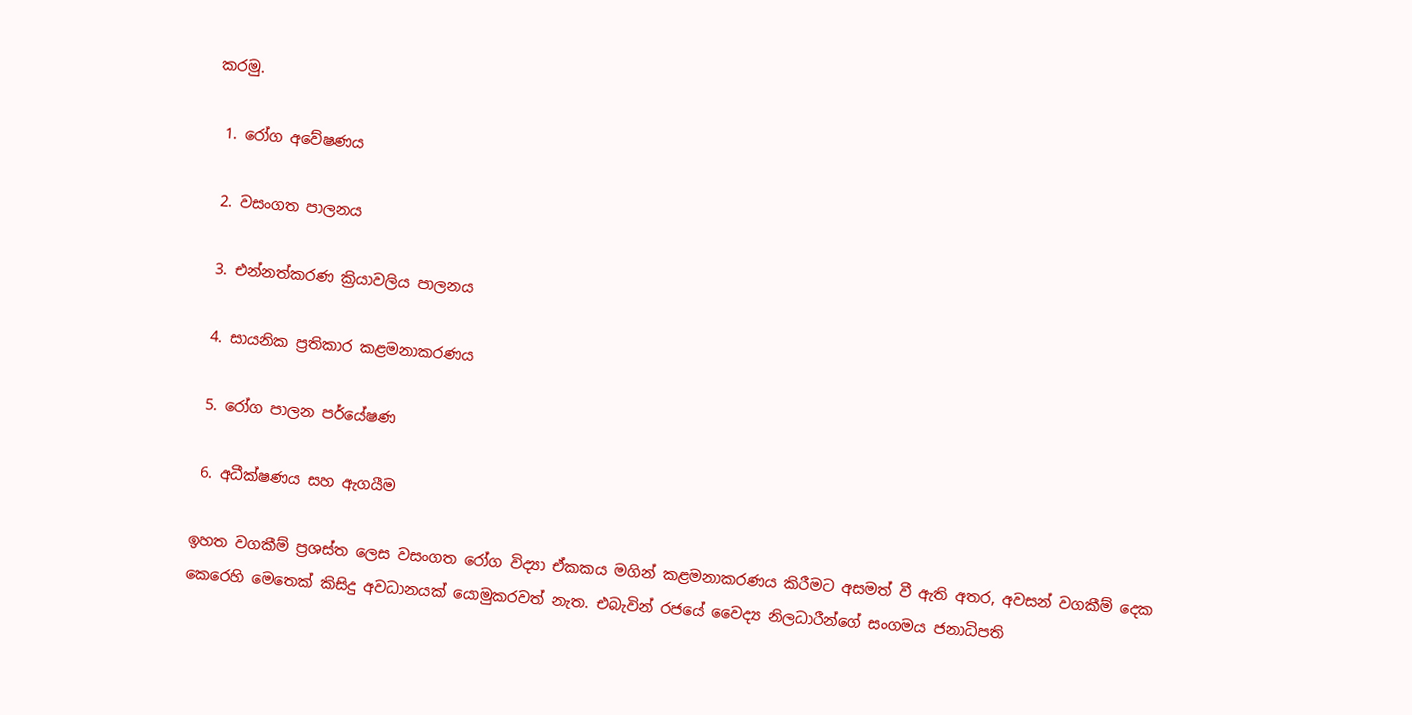කරමු.

 1. රෝග අවේෂණය

 2. වසංගත පාලනය

 3. එන්නත්කරණ ක්‍රියාවලිය පාලනය

 4. සායනික ප්‍රතිකාර කළමනාකරණය

 5. රෝග පාලන පර්යේෂණ

 6. අධීක්ෂණය සහ ඇගයීම

ඉහත වගකීම් ප්‍රශස්ත ලෙස වසංගත රෝග විද්‍යා ඒකකය මගින් කළමනාකරණය කිරීමට අසමත් වී ඇති අතර, අවසන් වගකීම් දෙක කෙරෙහි මෙතෙක් කිසිදු අවධානයක් යොමුකරවත් නැත. එබැවින් රජයේ වෛද්‍ය නිලධාරීන්ගේ සංගමය ජනාධිපති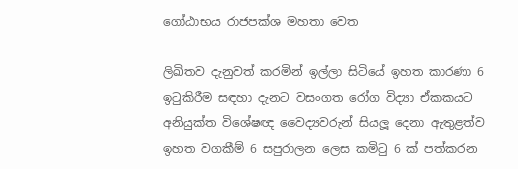ගෝඨාභය රාජපක්ශ මහතා වෙත

ලිඛිතව දැනුවත් කරමින් ඉල්ලා සිටියේ ඉහත කාරණා 6 ඉටුකිරීම සඳහා දැනට වසංගත රෝග විද්‍යා ඒකකයට අනියුක්ත විශේෂඥ වෛද්‍යවරුන් සියලූ දෙනා ඇතුළත්ව ඉහත වගකීම් 6 සපුරාලන ලෙස කමිටු 6 ක් පත්කරන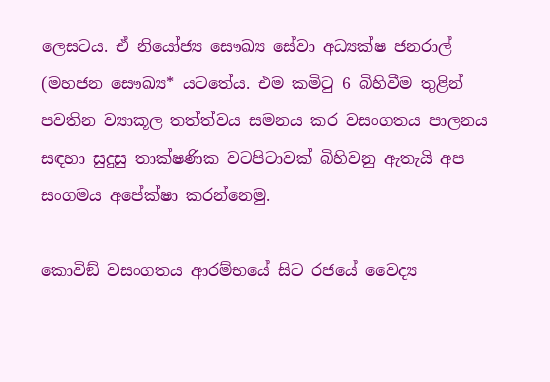ලෙසටය. ඒ නියෝජ්‍ය සෞඛ්‍ය සේවා අධ්‍යක්ෂ ජනරාල් (මහජන සෞඛ්‍ය* යටතේය. එම කමිටු 6 බිහිවීම තුළින් පවතින ව්‍යාකූල තත්ත්වය සමනය කර වසංගතය පාලනය සඳහා සුදුසු තාක්ෂණික වටපිටාවක් බිහිවනු ඇතැයි අප සංගමය අපේක්ෂා කරන්නෙමු.

කොවිඞ් වසංගතය ආරම්භයේ සිට රජයේ වෛද්‍ය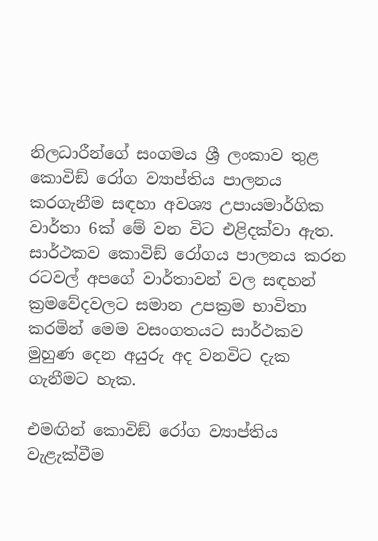නිලධාරීන්ගේ සංගමය ශ්‍රී ලංකාව තුළ කොවිඞ් රෝග ව්‍යාප්තිය පාලනය කරගැනීම සඳහා අවශ්‍ය උපායමාර්ගික වාර්තා 6ක් මේ වන විට එළිදක්වා ඇත. සාර්ථකව කොවිඞ් රෝගය පාලනය කරන රටවල් අපගේ වාර්තාවන් වල සඳහන් ක්‍රමවේදවලට සමාන උපක්‍රම භාවිතා කරමින් මෙම වසංගතයට සාර්ථකව මුහුණ දෙන අයුරු අද වනවිට දැක ගැනීමට හැක.

එමඟින් කොවිඞ් රෝග ව්‍යාප්තිය වැළැක්වීම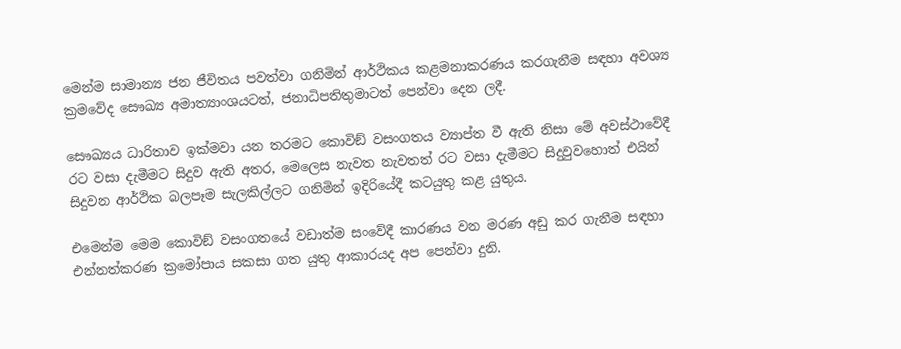මෙන්ම සාමාන්‍ය ජන ජීවිතය පවත්වා ගනිමින් ආර්ථිකය කළමනාකරණය කරගැනීම සඳහා අවශ්‍ය ක්‍රමවේද සෞඛ්‍ය අමාත්‍යාංශයටත්, ජනාධිපතිතුමාටත් පෙන්වා දෙන ලදී.

සෞඛ්‍යය ධාරිතාව ඉක්මවා යන තරමට කොවිඞ් වසංගතය ව්‍යාප්ත වී ඇති නිසා මේ අවස්ථාවේදී රට වසා දැමීමට සිදුව ඇති අතර, මෙලෙස නැවත නැවතත් රට වසා දැමීමට සිදුවුවහොත් එයින් සිදුවන ආර්ථික බලපෑම සැලකිල්ලට ගනිමින් ඉදිරියේදී කටයුතු කළ යුතුය.

එමෙන්ම මෙම කොවිඞ් වසංගතයේ වඩාත්ම සංවේදී කාරණය වන මරණ අඩු කර ගැනීම සඳහා එන්නත්කරණ ක්‍රමෝපාය සකසා ගත යුතු ආකාරයද අප පෙන්වා දුනි.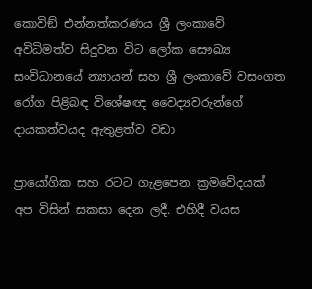කොවිඞ් එන්නත්කරණය ශ්‍රී ලංකාවේ අවිධිමත්ව සිදුවන විට ලෝක සෞඛ්‍ය සංවිධානයේ න්‍යායන් සහ ශ්‍රී ලංකාවේ වසංගත රෝග පිළිබඳ විශේෂඥ වෛද්‍යවරුන්ගේ දායකත්වයද ඇතුළත්ව වඩා

ප්‍රායෝගික සහ රටට ගැළපෙන ක්‍රමවේදයක් අප විසින් සකසා දෙන ලදී. එහිදී වයස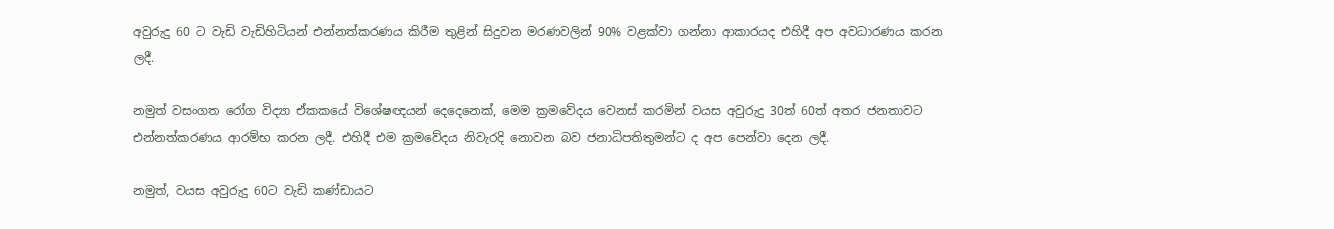අවුරුදු 60 ට වැඩි වැඩිහිටියන් එන්නත්කරණය කිරීම තුළින් සිදුවන මරණවලින් 90% වළක්වා ගන්නා ආකාරයද එහිදී අප අවධාරණය කරන ලදී.

නමුත් වසංගත රෝග විද්‍යා ඒකකයේ විශේෂඥයන් දෙදෙනෙක්, මෙම ක්‍රමවේදය වෙනස් කරමින් වයස අවුරුදු 30ත් 60ත් අතර ජනතාවට එන්නත්කරණය ආරම්භ කරන ලදී. එහිදී එම ක්‍රමවේදය නිවැරදි නොවන බව ජනාධිපතිතුමන්ට ද අප පෙන්වා දෙන ලදී.

නමුත්, වයස අවුරුදු 60ට වැඩි කණ්ඩායට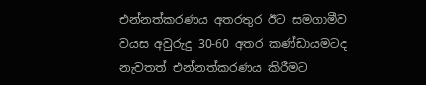එන්නත්කරණය අතරතුර ඊට සමගාමීව වයස අවුරුදු 30-60 අතර කණ්ඩායමටද නැවතත් එන්නත්කරණය කිරීමට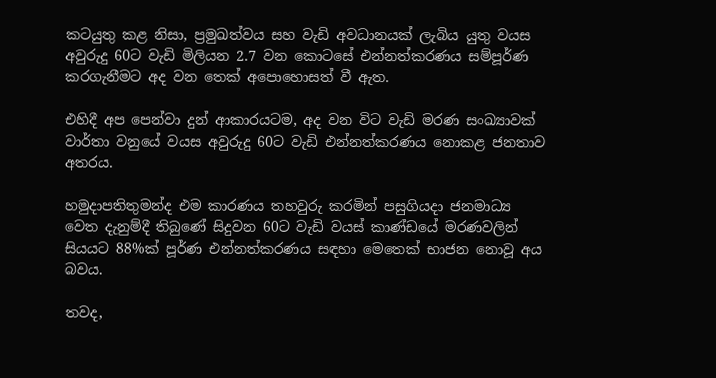කටයුතු කළ නිසා, ප්‍රමුඛත්වය සහ වැඩි අවධානයක් ලැබිය යුතු වයස අවුරුදු 60ට වැඩි මිලියන 2.7 වන කොටසේ එන්නත්කරණය සම්පූර්ණ කරගැනීමට අද වන තෙක් අපොහොසත් වී ඇත.

එහිදී අප පෙන්වා දුන් ආකාරයටම, අද වන විට වැඩි මරණ සංඛ්‍යාවක් වාර්තා වනුයේ වයස අවුරුදු 60ට වැඩි එන්නත්කරණය නොකළ ජනතාව අතරය.

හමුදාපතිතුමන්ද එම කාරණය තහවුරු කරමින් පසුගියදා ජනමාධ්‍ය වෙත දැනුම්දී තිබුණේ සිදුවන 60ට වැඩි වයස් කාණ්ඩයේ මරණවලින් සියයට 88%ක් පූර්ණ එන්නත්කරණය සඳහා මෙතෙක් භාජන නොවූ අය බවය.

තවද,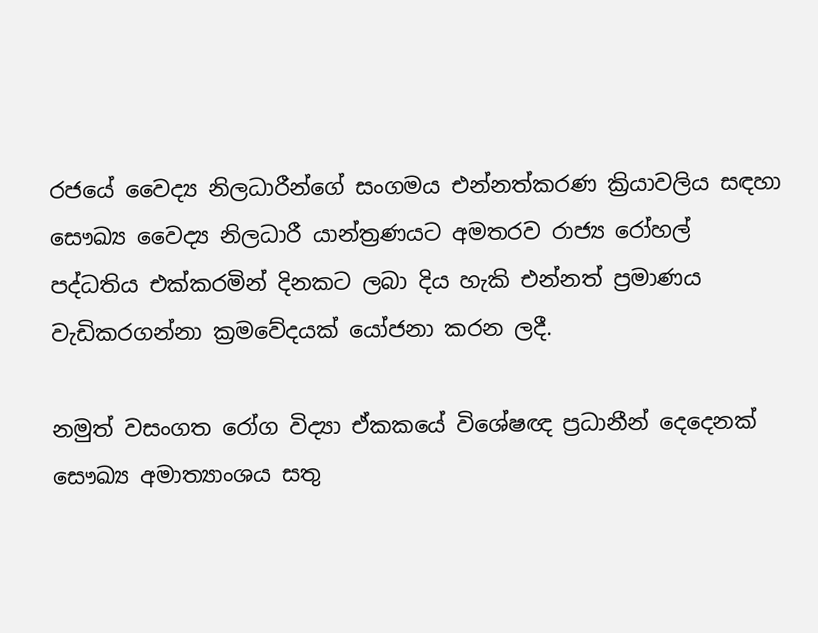රජයේ වෛද්‍ය නිලධාරීන්ගේ සංගමය එන්නත්කරණ ක්‍රියාවලිය සඳහා සෞඛ්‍ය වෛද්‍ය නිලධාරී යාන්ත්‍රණයට අමතරව රාජ්‍ය රෝහල් පද්ධතිය එක්කරමින් දිනකට ලබා දිය හැකි එන්නත් ප්‍රමාණය වැඩිකරගන්නා ක්‍රමවේදයක් යෝජනා කරන ලදී.

නමුත් වසංගත රෝග විද්‍යා ඒකකයේ විශේෂඥ ප්‍රධානීන් දෙදෙනක් සෞඛ්‍ය අමාත්‍යාංශය සතු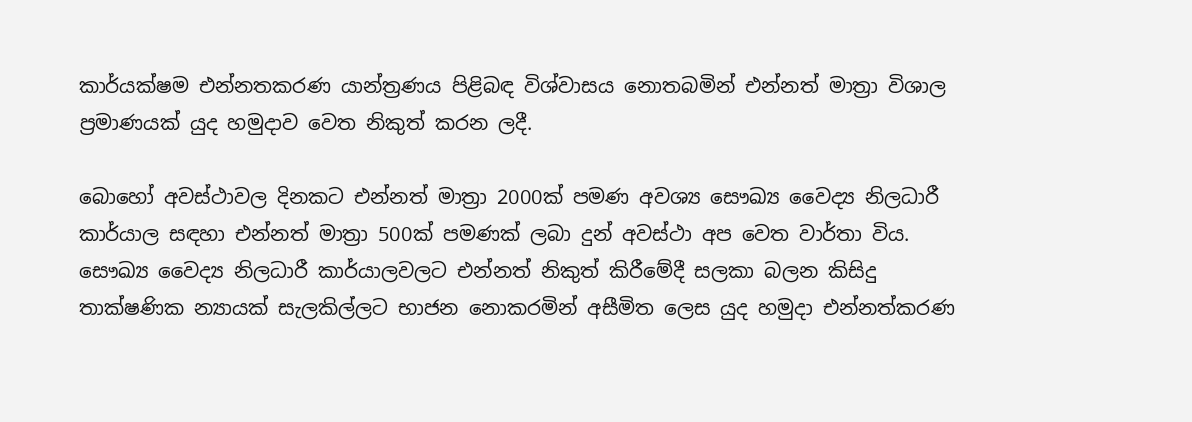කාර්යක්ෂම එන්නතකරණ යාන්ත්‍රණය පිළිබඳ විශ්වාසය නොතබමින් එන්නත් මාත්‍රා විශාල ප්‍රමාණයක් යුද හමුදාව වෙත නිකුත් කරන ලදී.

බොහෝ අවස්ථාවල දිනකට එන්නත් මාත්‍රා 2000ක් පමණ අවශ්‍ය සෞඛ්‍ය වෛද්‍ය නිලධාරී කාර්යාල සඳහා එන්නත් මාත්‍රා 500ක් පමණක් ලබා දුන් අවස්ථා අප වෙත වාර්තා විය. සෞඛ්‍ය වෛද්‍ය නිලධාරී කාර්යාලවලට එන්නත් නිකුත් කිරීමේදී සලකා බලන කිසිදු තාක්ෂණික න්‍යායක් සැලකිල්ලට භාජන නොකරමින් අසීමිත ලෙස යුද හමුදා එන්නත්කරණ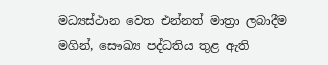මධ්‍යස්ථාන වෙත එන්නත් මාත්‍රා ලබාදීම මගින්, සෞඛ්‍ය පද්ධතිය තුළ ඇති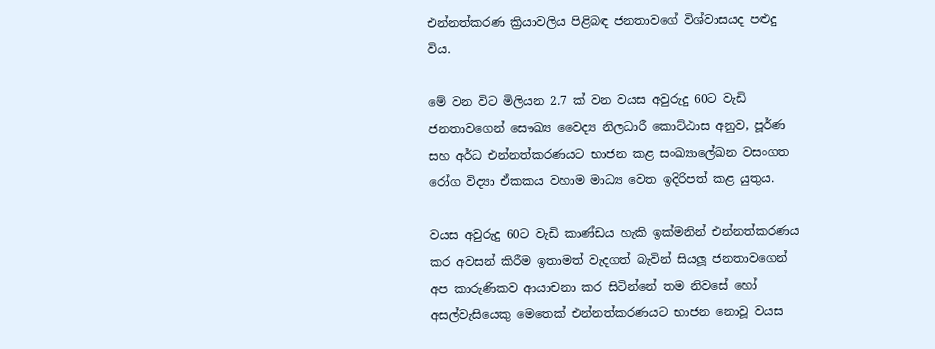එන්නත්කරණ ක්‍රියාවලිය පිළිබඳ ජනතාවගේ විශ්වාසයද පළුදු විය.

මේ වන විට මිලියන 2.7 ක් වන වයස අවුරුදු 60ට වැඩි ජනතාවගෙන් සෞඛ්‍ය වෛද්‍ය නිලධාරී කොට්ඨාස අනුව, පූර්ණ සහ අර්ධ එන්නත්කරණයට භාජන කළ සංඛ්‍යාලේඛන වසංගත රෝග විද්‍යා ඒකකය වහාම මාධ්‍ය වෙත ඉදිරිපත් කළ යුතුය.

වයස අවුරුදු 60ට වැඩි කාණ්ඩය හැකි ඉක්මනින් එන්නත්කරණය කර අවසන් කිරීම ඉතාමත් වැදගත් බැවින් සියලූ ජනතාවගෙන් අප කාරුණිකව ආයාචනා කර සිටින්නේ තම නිවසේ හෝ අසල්වැසියෙකු මෙතෙක් එන්නත්කරණයට භාජන නොවූ වයස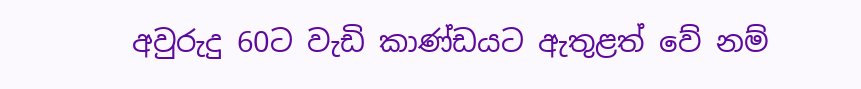අවුරුදු 60ට වැඩි කාණ්ඩයට ඇතුළත් වේ නම්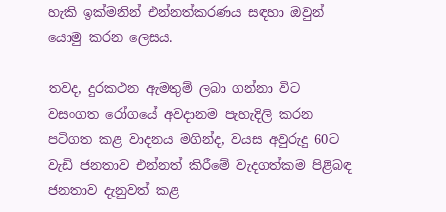හැකි ඉක්මනින් එන්නත්කරණය සඳහා ඔවුන් යොමු කරන ලෙසය.

තවද, දුරකථන ඇමතුම් ලබා ගන්නා විට වසංගත රෝගයේ අවදානම පැහැදිලි කරන පටිගත කළ වාදනය මගින්ද, වයස අවුරුදු 60ට වැඩි ජනතාව එන්නත් කිරීමේ වැදගත්කම පිළිබඳ ජනතාව දැනුවත් කළ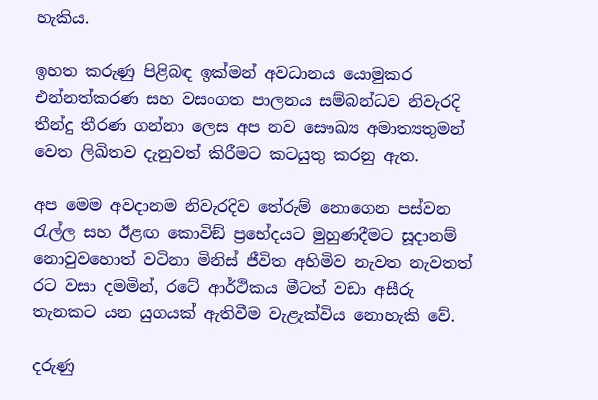හැකිය.

ඉහත කරුණු පිළිබඳ ඉක්මන් අවධානය යොමුකර එන්නත්කරණ සහ වසංගත පාලනය සම්බන්ධව නිවැරදි තීන්දු තීරණ ගන්නා ලෙස අප නව සෞඛ්‍ය අමාත්‍යතුමන් වෙත ලිඛිතව දැනුවත් කිරීමට කටයුතු කරනු ඇත.

අප මෙම අවදානම නිවැරදිව තේරුම් නොගෙන පස්වන රැල්ල සහ ඊළඟ කොවිඞ් ප්‍රභේදයට මුහුණදීමට සූදානම් නොවුවහොත් වටිනා මිනිස් ජීවිත අහිමිව නැවත නැවතත් රට වසා දමමින්, රටේ ආර්ථිකය මීටත් වඩා අසීරු තැනකට යන යුගයක් ඇතිවීම වැළැක්විය නොහැකි වේ.

දරුණු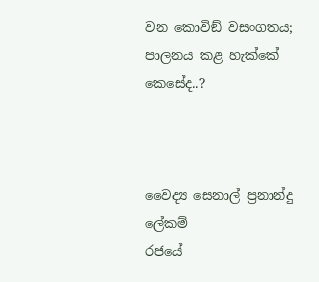වන කොවිඞ් වසංගතය; පාලනය කළ හැක්කේ කෙසේද..?



වෛද්‍ය සෙනාල් ප්‍රනාන්දු
ලේකම්
රජයේ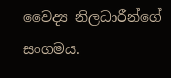වෛද්‍ය නිලධාරීන්ගේ සංගමය.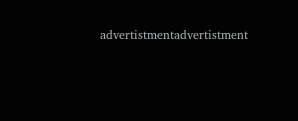advertistmentadvertistment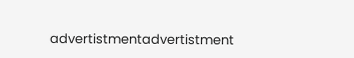advertistmentadvertistment